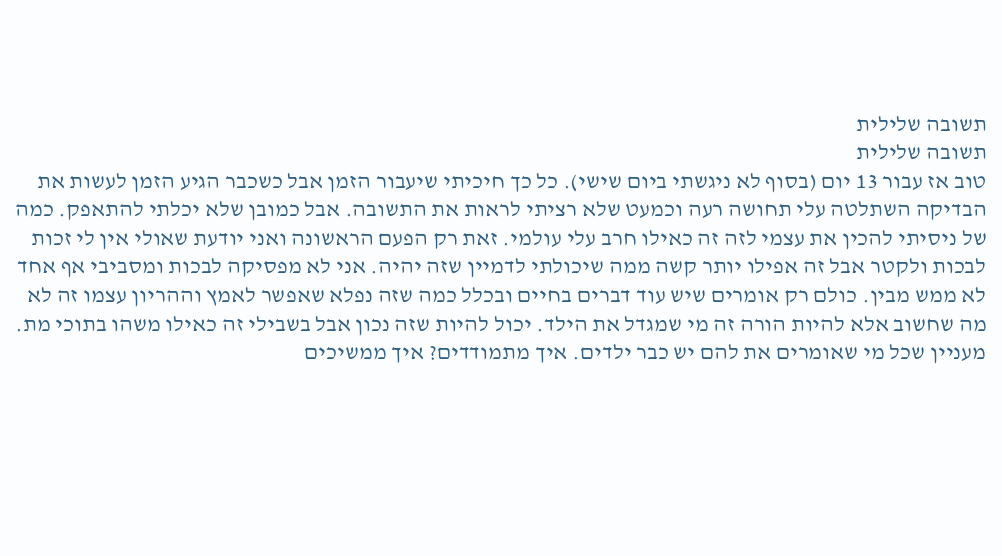תשובה שלילית
תשובה שלילית
טוב אז עבור 13 יום (בסוף לא ניגשתי ביום שישי). כל כך חיכיתי שיעבור הזמן אבל כשכבר הגיע הזמן לעשות את הבדיקה השתלטה עלי תחושה רעה וכמעט שלא רציתי לראות את התשובה. אבל כמובן שלא יכלתי להתאפק. כמה של ניסיתי להכין את עצמי לזה זה כאילו חרב עלי עולמי. זאת רק הפעם הראשונה ואני יודעת שאולי אין לי זכות לבכות ולקטר אבל זה אפילו יותר קשה ממה שיכולתי לדמיין שזה יהיה. אני לא מפסיקה לבכות ומסביבי אף אחד לא ממש מבין. כולם רק אומרים שיש עוד דברים בחיים ובכלל כמה שזה נפלא שאפשר לאמץ וההריון עצמו זה לא מה שחשוב אלא להיות הורה זה מי שמגדל את הילד. יכול להיות שזה נכון אבל בשבילי זה כאילו משהו בתוכי מת. מעניין שכל מי שאומרים את להם יש כבר ילדים. איך מתמודדים? איך ממשיכים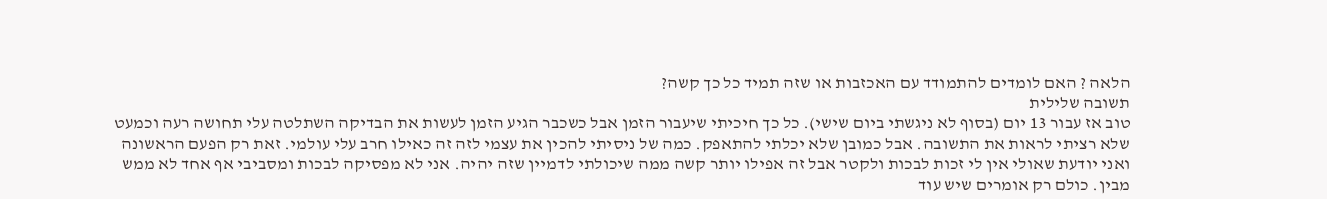הלאה ? האם לומדים להתמודד עם האכזבות או שזה תמיד כל כך קשה?
תשובה שלילית
טוב אז עבור 13 יום (בסוף לא ניגשתי ביום שישי). כל כך חיכיתי שיעבור הזמן אבל כשכבר הגיע הזמן לעשות את הבדיקה השתלטה עלי תחושה רעה וכמעט שלא רציתי לראות את התשובה. אבל כמובן שלא יכלתי להתאפק. כמה של ניסיתי להכין את עצמי לזה זה כאילו חרב עלי עולמי. זאת רק הפעם הראשונה ואני יודעת שאולי אין לי זכות לבכות ולקטר אבל זה אפילו יותר קשה ממה שיכולתי לדמיין שזה יהיה. אני לא מפסיקה לבכות ומסביבי אף אחד לא ממש מבין. כולם רק אומרים שיש עוד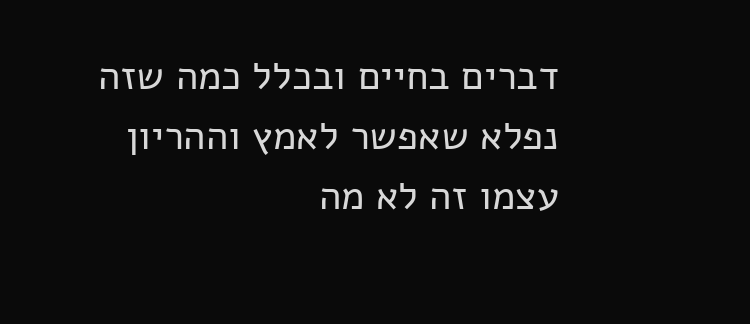דברים בחיים ובכלל כמה שזה נפלא שאפשר לאמץ וההריון עצמו זה לא מה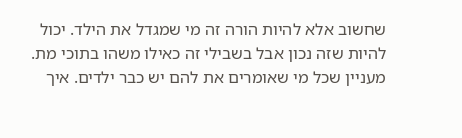שחשוב אלא להיות הורה זה מי שמגדל את הילד. יכול להיות שזה נכון אבל בשבילי זה כאילו משהו בתוכי מת. מעניין שכל מי שאומרים את להם יש כבר ילדים. איך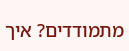מתמודדים? איך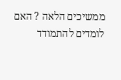ממשיכים הלאה ? האם לומדים להתמודד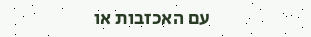עם האכזבות או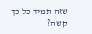שזה תמיד כל כך קשה?